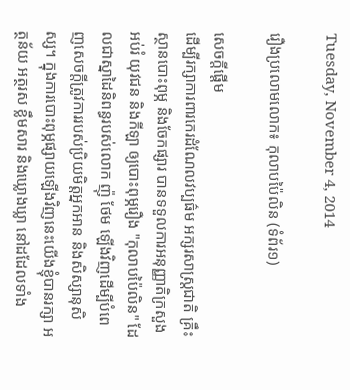Tuesday, November 4, 2014

រឿងប្រលោមលោក៖ កុលាបប៉ៃលិន (ទំព័រ១)

សេចក្តីផ្តើម
ដើម្បីរក្សាការពារកេរដំណែលវប្បធ៌ម អក្សរសាស្ត្រជាតិ គ្រឹះស្ថានបោះពុម្ភ និងចែកផ្សារ បានទទួលការអនុញ្ញាតិក្រសួងអប់រំ យុវជន និងកីឡា ឲ្យបោះពុម្ភរឿង "កុលាបប៉ៃលិន" ដែលជាស្នាដៃនិពន្ធរបស់លោក ញ៉ុ ថែម ឡើងវិញដើម្បីបំពេញសេចក្តីត្រូវការរបស់ប្រិយមិត្តអ្នកអាន និងសិស្សានុសិស្ស។ ក្នុងការបោះពុម្ភផ្សាយឡើងវិញនេះយើងខ្ញុំបានរក្សា អត្ថន័យ អត្ថរស ខ្លឹមសារ និងឃ្លោងឃ្លា នៅដដែលទាំង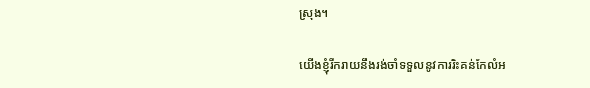ស្រុង។

យើងខ្ញុំរីករាយនឹងរង់ចាំទទួលនូវការរិះគន់កែលំអ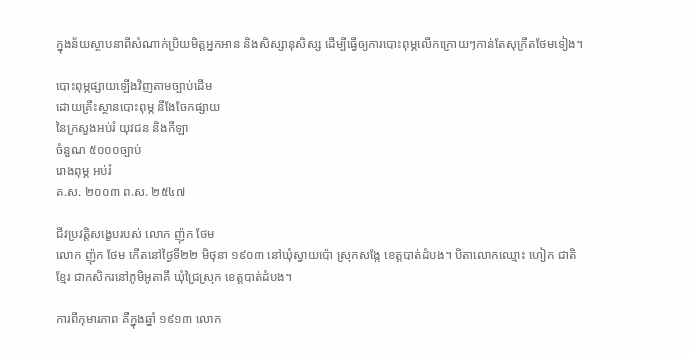ក្នុងន័យស្ថាបនាពីសំណាក់ប្រិយមិត្តអ្នកអាន និងសិស្សានុសិស្ស ដើម្បីធ្វើឲ្យការបោះពុម្ភលើកក្រោយៗកាន់តែសុក្រឹតថែមទៀង។

បោះពុម្ភផ្សាយឡើងវិញតាមច្បាប់ដើម
ដោយគ្រឹះស្ថានបោះពុម្ភ នឹងែចែកផ្សាយ
នៃក្រសួងអប់រំ យុវជន និងកីឡា
ចំនួណ ៥០០០ច្បាប់
រោងពុម្ភ អប់រំ
គ.ស. ២០០៣ ព.ស. ២៥៤៧

ជីវប្រវត្តិសង្ខេបរបស់ លោក ញ៉ុក ថែម
លោក ញ៉ុក ថែម កើតនៅថ្ងៃទី២២ មិថុនា ១៩០៣ នៅឃុំស្វាយប៉ោ ស្រុកសង្កែ ខេត្តបាត់ដំបង។ បិតាលោកឈ្មោះ ហៀក ជាតិខ្មែរ ជាកសិករនៅភូមិអូតាគី ឃុំជ្រៃស្រុក ខេត្តបាត់ដំបង។

ការពីកុមារភាព គឺក្នុងឆ្នាំ ១៩១៣ លោក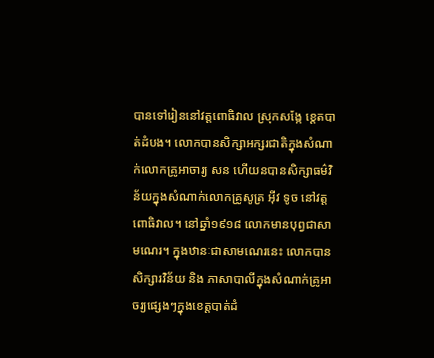បានទៅរៀននៅវត្តពោធិវាល ស្រុកសង្កែ ខេ្តតបាត់ដំបង។ លោកបានសិក្សាអក្សរជាតិក្នុងសំណាក់លោកគ្រូអាចារ្យ សន ហើយនបានសិក្សាធម៌វិន័យក្នុងសំណាក់លោកគ្រូសូត្រ អ៊ីវ ទូច នៅវត្តពោធិវាល។ នៅឆ្នាំ១៩១៨ លោកមានបុព្វជាសាមណេរ។ ក្នុងឋានៈជាសាមណេរនេះ លោកបានសិក្សារវិន័យ និង ភាសាបាលីក្នុងសំណាក់គ្រូអាចរ្យផ្សេងៗក្នុងខេត្តបាត់ដំ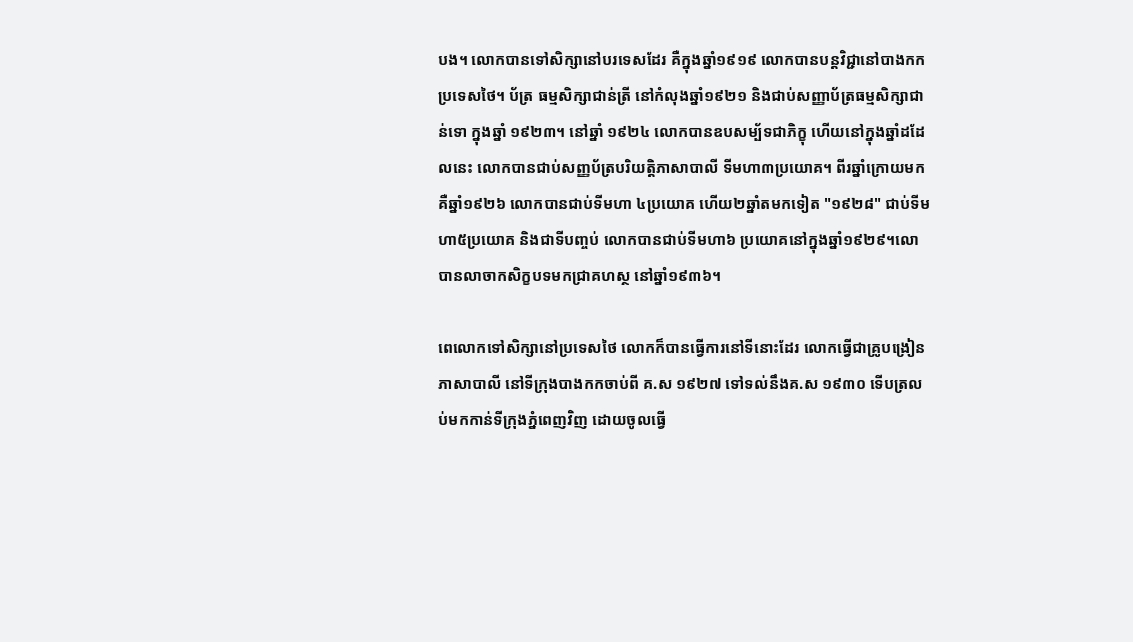បង។ លោកបានទៅសិក្សានៅបរទេសដែរ គឺក្នុងឆ្នាំ១៩១៩ លោកបានបន្តវិជ្ជានៅបាងកកប្រទេសថៃ។ ប័ត្រ ធម្មសិក្សាជាន់ត្រី នៅកំលុងឆ្នាំ១៩២១ និងជាប់សញ្ញាប័ត្រធម្មសិក្សាជាន់ទោ ក្នុងឆ្នាំ ១៩២៣។ នៅឆ្នាំ ១៩២៤ លោកបានឧបសម្ប័ទជាភិក្ខុ ហើយនៅក្នុងឆ្នាំដដែលនេះ លោកបានជាប់សញ្ញប័ត្របរិយត្តិភាសាបាលី ទីមហា៣ប្រយោគ។ ពីរឆ្នាំក្រោយមកគឺឆ្នាំ១៩២៦ លោកបានជាប់ទីមហា ៤ប្រយោគ ហើយ២ឆ្នាំតមកទៀត "១៩២៨" ជាប់ទីមហា៥ប្រយោគ និងជាទីបញ្ចប់ លោកបានជាប់ទីមហា៦ ប្រយោគនៅក្នុងឆ្នាំ១៩២៩។លោបានលាចាកសិក្ខបទមកជា្រគហស្ថ នៅឆ្នាំ១៩៣៦។

ពេលោកទៅសិក្សានៅប្រទេសថៃ លោកក៏បានធ្វើការនៅទីនោះដែរ លោកធ្វើជាគ្រូបង្រៀនភាសាបាលី នៅទីក្រុងបាងកកចាប់ពី គ.ស ១៩២៧ ទៅទល់នឹងគ.ស ១៩៣០ ទើបត្រលប់មកកាន់ទីក្រុងភ្នំពេញវិញ ដោយចូលធ្វើ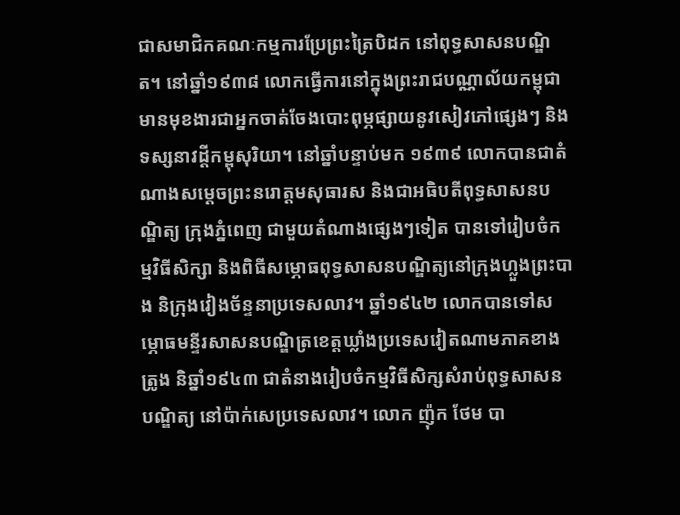ជាសមាជិកគណៈកម្មការប្រែព្រះត្រៃបិដក នៅពុទ្ធសាសនបណ្ឌិត។ នៅឆ្នាំ១៩៣៨ លោកធ្វើការនៅក្នុងព្រះរាជបណ្ណាល័យកម្ពុជា មានមុខងារជាអ្នកចាត់ចែងបោះពុម្ភផ្សាយនូវសៀវភៅផ្សេងៗ និងទស្សនាវដ្តីកម្ពុសុរិយា។ នៅឆ្នាំបន្ទាប់មក ១៩៣៩ លោកបានជាតំណាងសម្តេចព្រះនរោត្តមសុធារស និងជាអធិបតីពុទ្ធសាសនបណ្ឌិត្យ ក្រុងភ្នំពេញ ជាមួយតំណាងផ្សេងៗទៀត បានទៅរៀបចំកម្មវិធីសិក្សា និងពិធីសម្ភោធពុទ្ធសាសនបណ្ឌិត្យនៅក្រុងហ្លួងព្រះបាង និក្រុងវៀងច័ន្ទនាប្រទេសលាវ។ ឆ្នាំ១៩៤២ លោកបានទៅសម្ភោធមន្ទីរសាសនបណ្ឌិត្រខេត្តឃ្លាំងប្រទេសវៀតណាមភាគខាងត្រូង និឆ្នាំ១៩៤៣ ជាតំនាងរៀបចំកម្មវិធីសិក្សសំរាប់ពុទ្ធសាសនបណ្ឌិត្យ នៅប៉ាក់សេប្រទេសលាវ។ លោក ញ៉ុក ថែម បា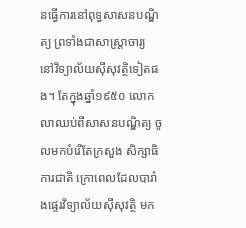នធ្វើការនៅពុទ្ធសាសនបណ្ឌិត្យ ព្រទាំងជាសាស្រ្តាចារ្យ នៅវិទ្យាល័យស៊ីសុវត្ថិទៀតផង។ តែក្នុងឆ្នាំ១៩៥០ លោកលាឈប់ពីសាសនបណ្ឌិត្យ ចូលមកបំរើតែក្រសួង សិក្សាធិការជាតិ ក្រោពេលដែលបារាំងផ្ទេរវិទ្យាល័យស៊ីសុវត្ថិ មក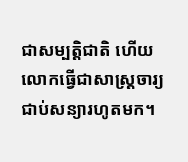ជាសម្បត្តិជាតិ ហើយលោកធ្វើជាសាស្ត្រចារ្យ ជាប់សន្យារហូតមក។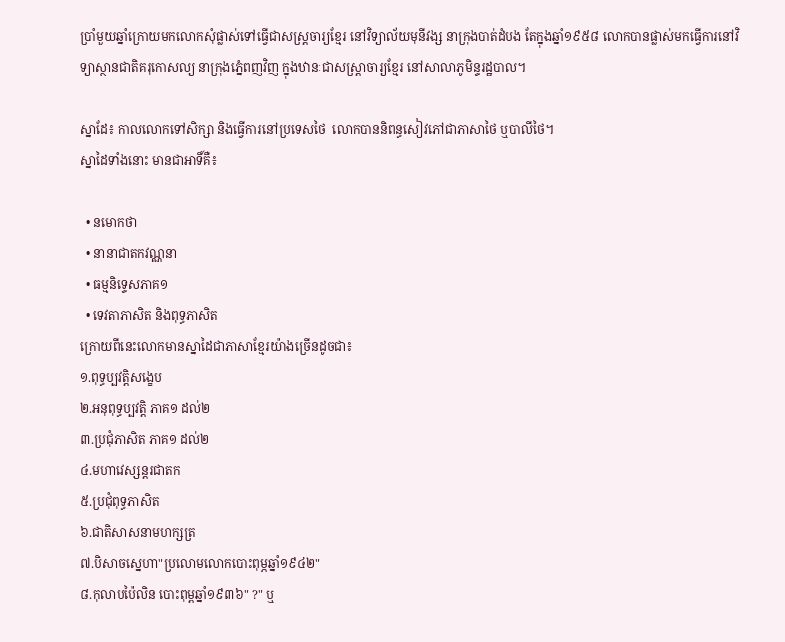ប្រាំមួយឆ្នាំក្រោយមកលោកសុំផ្លាស់ទៅធ្វើជាសស្ត្រចារ្យខ្មែរ នៅវិទ្យាល័យមុនីវង្ស នាក្រុងបាត់ដំបង តែក្នុងឆ្នាំ១៩៥៨ លោកបានផ្លាស់មកធ្វើការនៅវិទ្យាស្ថានជាតិគរុកោសល្យ នាក្រុងភ្នំេពញវិញ ក្នុងឋានៈជាសស្ត្រាចារ្យខ្មែរ នៅសាលាភូមិន្ទរដ្ឋបាល។

ស្នាដែ៖ កាលលោកទៅសិក្សា និងធ្វើការនៅប្រទេសថៃ  លោកបាននិពន្ធសៀវភៅជាភាសាថៃ ឬបាលីថៃ។
ស្នាដៃទាំងនោះ មានជាអាទិ៍គឺ៖

  • នមោកថា
  • នានាជាតកវណ្ណនា
  • ធម្មនិទេ្ទសភាគ១
  • ទេវតាភាសិត និងពុទ្ធភាសិត
ក្រោយពីនេះលោកមានស្នាដៃជាភាសាខ្មែរយ៉ាងច្រើនដូចជា៖
១.ពុទ្ធប្បវត្តិសង្ខេប
២.អនុពុទ្ធប្បវត្តិ ភាគ១ ដល់២
៣.ប្រជុំភាសិត ភាគ១ ដល់២
៤.មហាវេស្សន្តរជាតក
៥.ប្រជុំពុទ្ធភាសិត
៦.ជាតិសាសនាមហក្សត្រ
៧.បិសាចស្នេហា"ប្រលោមលោកបោះពុម្ភឆ្នាំ១៩៤២"
៨.កុលាបប៉ៃលិន បោះពុម្ពឆ្នាំ១៩៣៦" ?" ឬ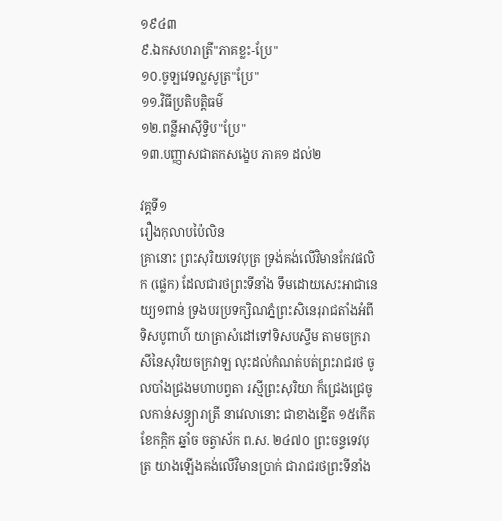១៩៤៣
៩.ឯកសហរាត្រី"ភាគខ្លះ-ប្រែ"
១០.ចូឡវេទល្លសូត្រ"ប្រែ"
១១.វិធីប្រតិបត្តិធម៌
១២.ពន្លីអាស៊ីទ្វិប"ប្រែ"
១៣.បញ្ញាសជាតកសង្ខេប ភាគ១ ដល់២

វគ្គទី១
រឿងកុលាបប៉ៃលិន
គ្រានោះ ព្រះសុរិយទេវបុត្រ ទ្រង់គង់លើវិមានកែវផលិក (ផ្លេក) ដែលជារថព្រះទីនាំង ទឹមដោយសេះអាជានេយ្យ១ពាន់ ទ្រងបរប្រទក្សិណភ្នំព្រះសិនេរុរាជតាំងអំពីទិសបូពាហ៌ យាត្រាសំដៅទៅទិសបស្ចឹម តាមចក្ររាសីនៃសុរិយចក្រវាឡ លុះដល់កំណត់បត់ព្រះរាជរថ ចូលបាំងជ្រងមហាបព្វតា រស្មីព្រះសុរិយា ក៏ជ្រេងជ្រេចូលកាន់សន្ធ្យារាត្រី នាវេលានោះ ជាខាងខ្នើត ១៥កើតខែកក្តិក ឆ្នាំច ចត្វាស័ក ព.ស. ២៤៧០ ព្រះចន្ទទេវបុត្រ យាងឡើងគង់លើវិមានប្រាក់ ជារាជរថព្រះទីនាំង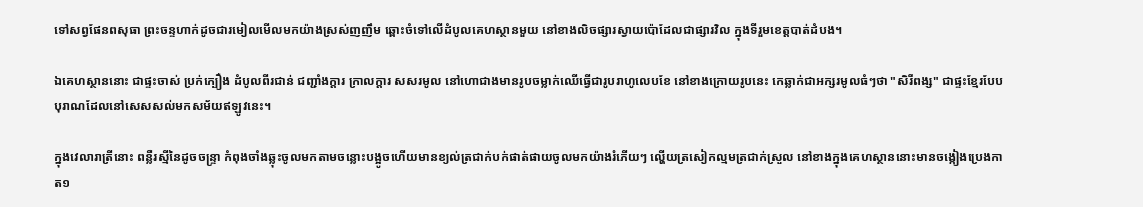ទៅសព្វផែនពសុធា ព្រះចន្ទហាក់ដូចជារមៀលមើលមកយ៉ាងស្រស់ញញឹម ឆ្ពោះចំទៅលើដំបូលគេហស្ថានមួយ នៅខាងលិចផ្សារស្វាយប៉ោដែលជាផ្សារវិល ក្នុងទីរួមខេត្តបាត់ដំបង។

ឯគេហស្ថាននោះ ជាផ្ទះចាស់ ប្រក់ក្បឿង ដំបូលពីរជាន់ ជញ្ជាំងក្តារ ក្រាលក្តារ សសរមូល នៅហោជាងមានរូបចម្លាក់ឈើធ្វើជារូបរាហូលេបខែ នៅខាងក្រោយរូបនេះ កេឆ្លាក់ជាអក្សរមូលធំៗថា "សិរីពង្ស" ជាផ្ទះខ្មែរបែបបុរាណដែលនៅសេសសល់មកសម័យឥឡូវនេះ។

ក្នុងវេលារាត្រីនោះ ពន្លឺរស្មីនៃដូចចន្ទ្រា កំពុងចាំងឆ្លុះចូលមកតាមចន្លោះបង្អូចហើយមានខ្យល់ត្រជាក់បក់ផាត់ផាយចូលមកយ៉ាងរំភើយៗ ល្ហើយត្រសៀកល្មមត្រជាក់ស្រួល នៅខាងក្នុងគេហស្ថាននោះមានចង្កៀងប្រេងកាត១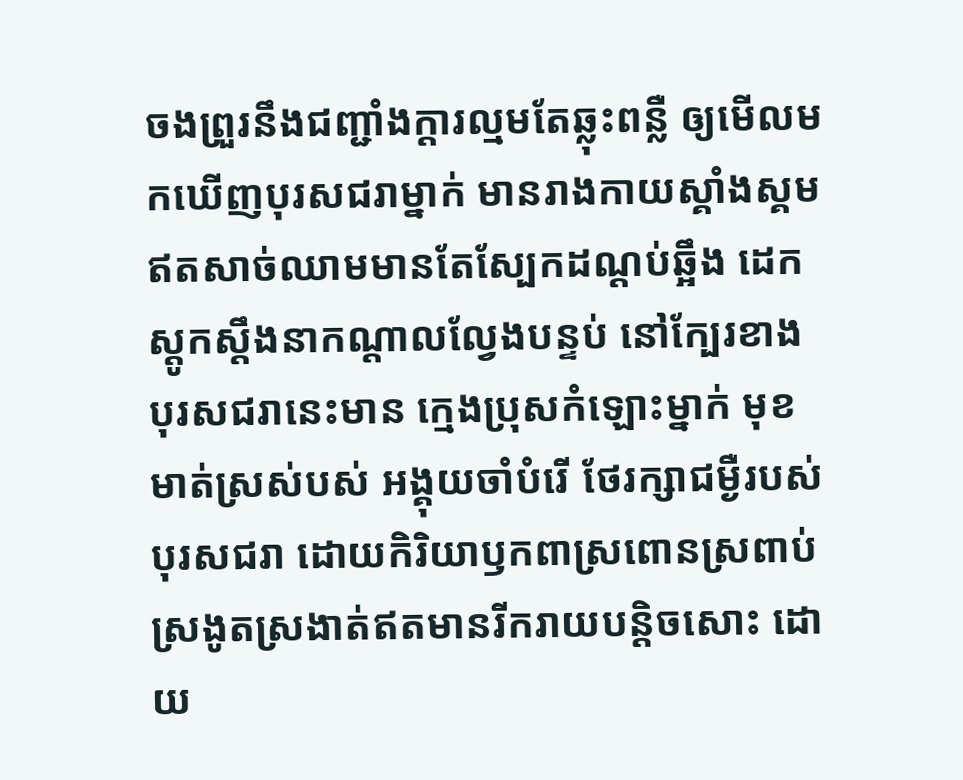ចងព្រួរនឹងជញ្ជាំងក្តារល្មមតែឆ្លុះពន្លឺ ឲ្យមើលមកឃើញបុរសជរាម្នាក់ មានរាងកាយស្គាំងស្គមឥតសាច់ឈាមមានតែស្បែកដណ្តប់ឆ្អឹង ដេកស្តូកស្តឹងនាកណ្តាលល្វែងបន្ទប់ នៅក្បែរខាងបុរសជរានេះមាន ក្មេងប្រុសកំឡោះម្នាក់ មុខមាត់ស្រស់បស់ អង្គុយចាំបំរើ ថែរក្សាជម្ងឺរបស់បុរសជរា ដោយកិរិយាឫកពាស្រពោនស្រពាប់ ស្រងូតស្រងាត់ឥតមានរីករាយបន្តិចសោះ ដោយ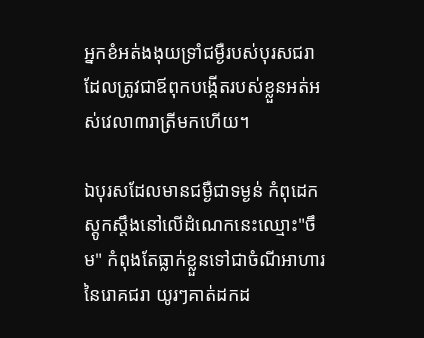អ្នកខំអត់ងងុយទ្រាំជម្ងឺរបស់បុរសជរាដែលត្រូវជាឪពុកបង្កើតរបស់ខ្លួនអត់អស់វេលា៣រាត្រីមកហើយ។

ឯបុរសដែលមានជម្ងឺជាទម្ងន់ កំពុដេកស្តូកស្តឹងនៅលើដំណេកនេះឈ្មោះ"ចឹម" កំពុងតែធ្លាក់ខ្លួនទៅជាចំណីអាហារនៃរោគជរា យូរៗគាត់ដកដ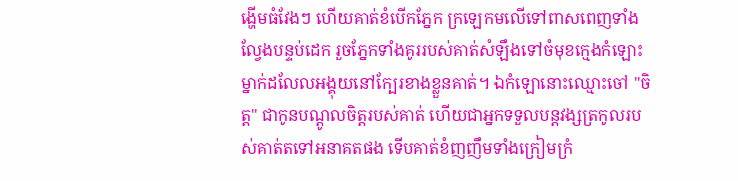ង្ហើមធំវែងៗ ហើយគាត់ខំបើកភ្នែក ក្រឡេកមលើទៅពាសពេញទាំងល្វែងបន្ទប់ដេក រួចភ្នែកទាំងគូររបស់គាត់សំឡឹងទៅចំមុខក្មេងកំឡោះម្នាក់ដលែលអង្គុយនៅក្បែរខាងខ្លួនគាត់។ ឯកំឡោនោះឈ្មោះចៅ "ចិត្ត" ជាកូនបណ្តូលចិត្តរបស់គាត់ ហើយជាអ្នកទទួលបន្តវង្សត្រកូលរបស់គាត់តទៅអនាគតផង ទើបគាត់ខំញញឹមទាំងក្រៀមក្រំ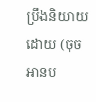ប្រឹងនិយាយដោយ (ចុចអានប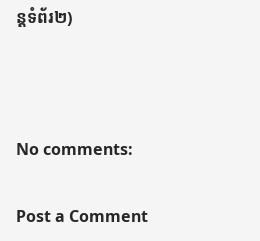ន្តទំព័រ២)



No comments:

Post a Comment